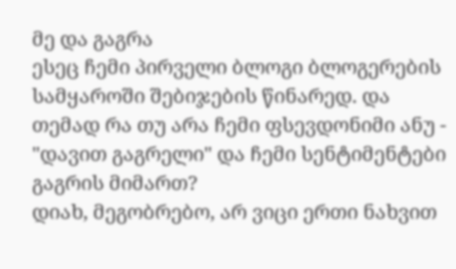მე და გაგრა
ესეც ჩემი პირველი ბლოგი ბლოგერების სამყაროში შებიჯების წინარედ. და თემად რა თუ არა ჩემი ფსევდონიმი ანუ - "დავით გაგრელი" და ჩემი სენტიმენტები გაგრის მიმართ?
დიახ, მეგობრებო, არ ვიცი ერთი ნახვით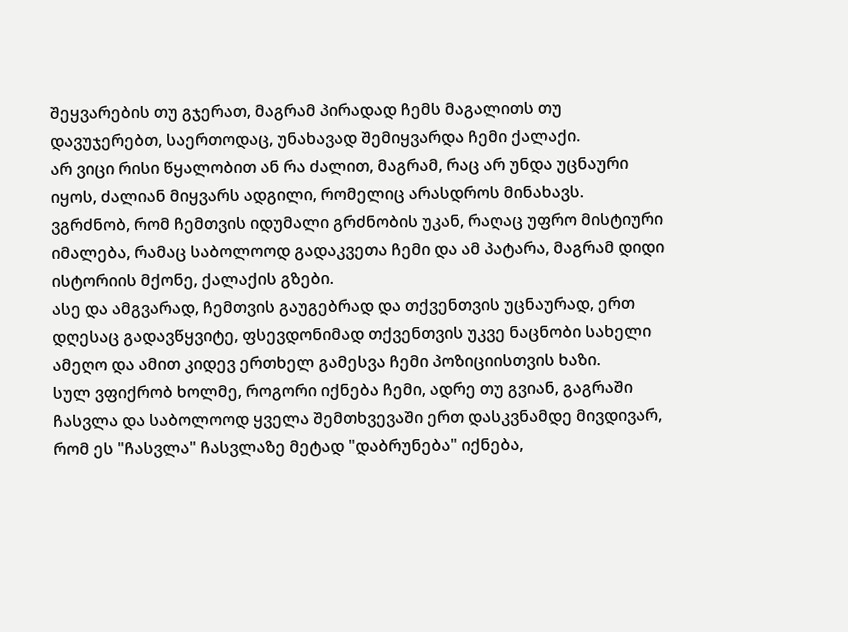შეყვარების თუ გჯერათ, მაგრამ პირადად ჩემს მაგალითს თუ დავუჯერებთ, საერთოდაც, უნახავად შემიყვარდა ჩემი ქალაქი.
არ ვიცი რისი წყალობით ან რა ძალით, მაგრამ, რაც არ უნდა უცნაური იყოს, ძალიან მიყვარს ადგილი, რომელიც არასდროს მინახავს.
ვგრძნობ, რომ ჩემთვის იდუმალი გრძნობის უკან, რაღაც უფრო მისტიური იმალება, რამაც საბოლოოდ გადაკვეთა ჩემი და ამ პატარა, მაგრამ დიდი ისტორიის მქონე, ქალაქის გზები.
ასე და ამგვარად, ჩემთვის გაუგებრად და თქვენთვის უცნაურად, ერთ დღესაც გადავწყვიტე, ფსევდონიმად თქვენთვის უკვე ნაცნობი სახელი ამეღო და ამით კიდევ ერთხელ გამესვა ჩემი პოზიციისთვის ხაზი.
სულ ვფიქრობ ხოლმე, როგორი იქნება ჩემი, ადრე თუ გვიან, გაგრაში ჩასვლა და საბოლოოდ ყველა შემთხვევაში ერთ დასკვნამდე მივდივარ, რომ ეს "ჩასვლა" ჩასვლაზე მეტად "დაბრუნება" იქნება,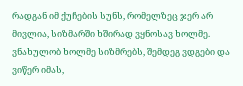რადგან იმ ქუჩების სუნს, რომელზეც ჯერ არ მივლია, სიზმარში ხშირად ვყნოსავ ხოლმე.
ვნახულობ ხოლმე სიზმრებს, შემდეგ ვდგები და ვიწერ იმას,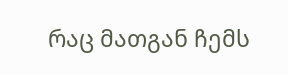რაც მათგან ჩემს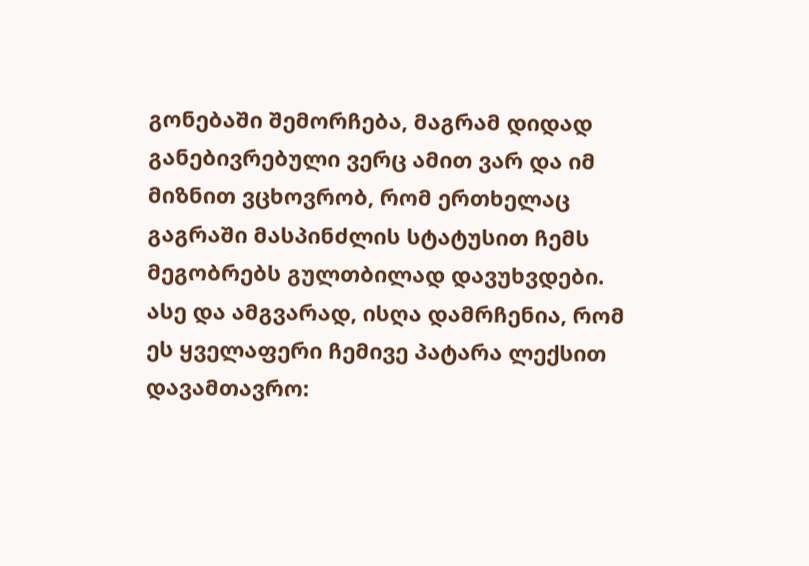გონებაში შემორჩება, მაგრამ დიდად განებივრებული ვერც ამით ვარ და იმ მიზნით ვცხოვრობ, რომ ერთხელაც გაგრაში მასპინძლის სტატუსით ჩემს მეგობრებს გულთბილად დავუხვდები.
ასე და ამგვარად, ისღა დამრჩენია, რომ ეს ყველაფერი ჩემივე პატარა ლექსით დავამთავრო: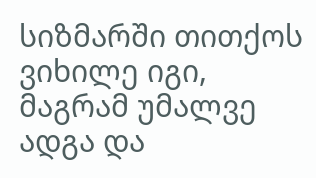სიზმარში თითქოს ვიხილე იგი,
მაგრამ უმალვე ადგა და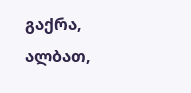გაქრა,
ალბათ,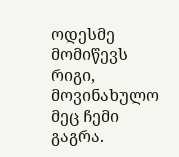ოდესმე მომიწევს რიგი,
მოვინახულო მეც ჩემი გაგრა.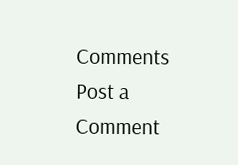Comments
Post a Comment